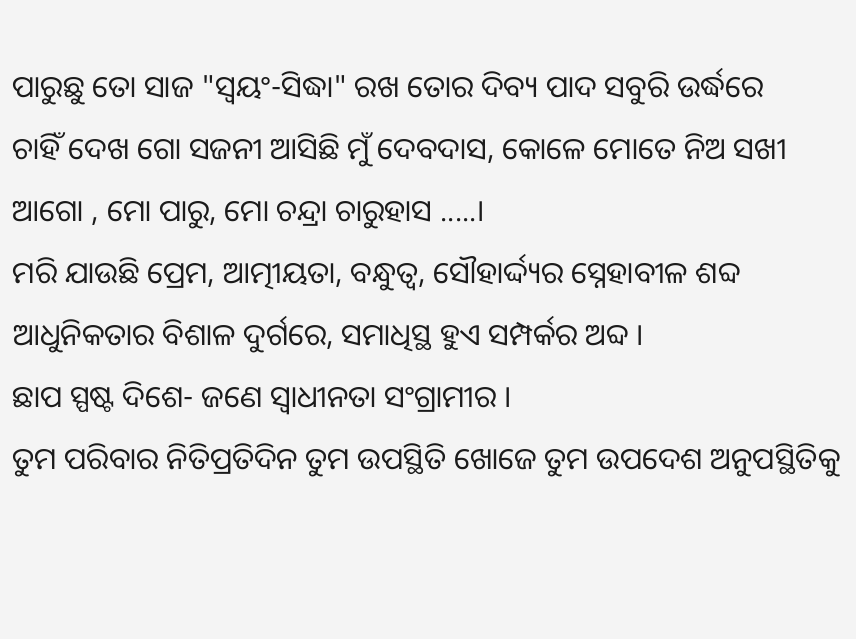ପାରୁଛୁ ତୋ ସାଜ "ସ୍ଵୟଂ-ସିଦ୍ଧା" ରଖ ତୋର ଦିବ୍ୟ ପାଦ ସବୁରି ଉର୍ଦ୍ଧରେ
ଚାହିଁ ଦେଖ ଗୋ ସଜନୀ ଆସିଛି ମୁଁ ଦେବଦାସ, କୋଳେ ମୋତେ ନିଅ ସଖୀ ଆଗୋ , ମୋ ପାରୁ, ମୋ ଚନ୍ଦ୍ରା ଚାରୁହାସ .....।
ମରି ଯାଉଛି ପ୍ରେମ, ଆତ୍ମୀୟତା, ବନ୍ଧୁତ୍ବ, ସୌହାର୍ଦ୍ଦ୍ୟର ସ୍ନେହାବୀଳ ଶବ୍ଦ ଆଧୁନିକତାର ବିଶାଳ ଦୁର୍ଗରେ, ସମାଧିସ୍ଥ ହୁଏ ସମ୍ପର୍କର ଅବ୍ଦ ।
ଛାପ ସ୍ପଷ୍ଟ ଦିଶେ- ଜଣେ ସ୍ଵାଧୀନତା ସଂଗ୍ରାମୀର ।
ତୁମ ପରିବାର ନିତିପ୍ରତିଦିନ ତୁମ ଉପସ୍ଥିତି ଖୋଜେ ତୁମ ଉପଦେଶ ଅନୁପସ୍ଥିତିକୁ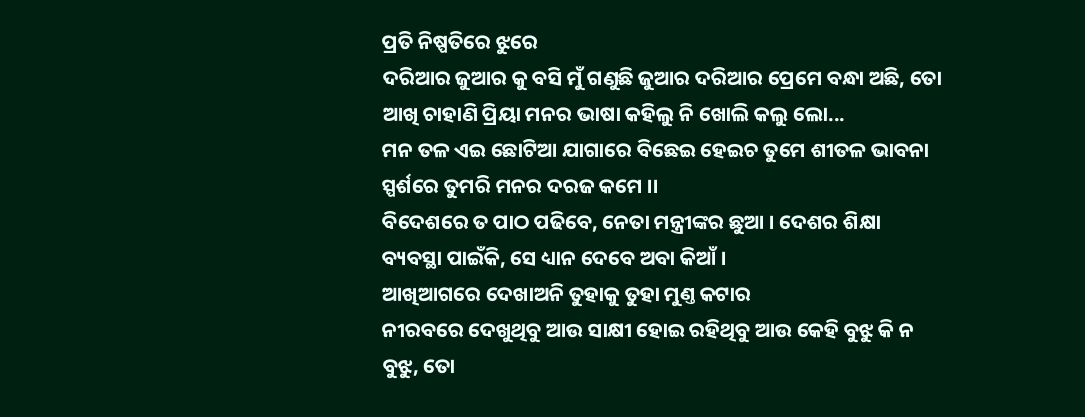ପ୍ରତି ନିଷ୍ପତିରେ ଝୁରେ
ଦରିଆର ଜୁଆର କୁ ବସି ମୁଁ ଗଣୁଛି ଜୁଆର ଦରିଆର ପ୍ରେମେ ବନ୍ଧା ଅଛି, ତୋ ଆଖି ଚାହାଣି ପ୍ରିୟା ମନର ଭାଷା କହିଲୁ ନି ଖୋଲି କଲୁ ଲୋ...
ମନ ତଳ ଏଇ ଛୋଟିଆ ଯାଗାରେ ବିଛେଇ ହେଇଚ ତୁମେ ଶୀତଳ ଭାବନା ସ୍ପର୍ଶରେ ତୁମରି ମନର ଦରଜ କମେ ।।
ବିଦେଶରେ ତ ପାଠ ପଢିବେ, ନେତା ମନ୍ତ୍ରୀଙ୍କର ଛୁଆ । ଦେଶର ଶିକ୍ଷା ବ୍ୟବସ୍ଥା ପାଇଁକି, ସେ ଧ୍ୟାନ ଦେବେ ଅବା କିଆଁ ।
ଆଖିଆଗରେ ଦେଖାଅନି ତୁହାକୁ ତୁହା ମୁଣ୍ତ କଟାର
ନୀରବରେ ଦେଖୁଥିବୁ ଆଉ ସାକ୍ଷୀ ହୋଇ ରହିଥିବୁ ଆଉ କେହି ବୁଝୁ କି ନ ବୁଝୁ, ତୋ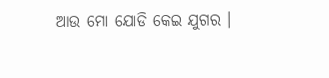ଆଉ ମୋ ଯୋଡି କେଇ ଯୁଗର ।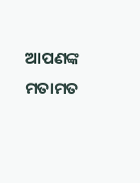ଆପଣଙ୍କ ମତାମତ